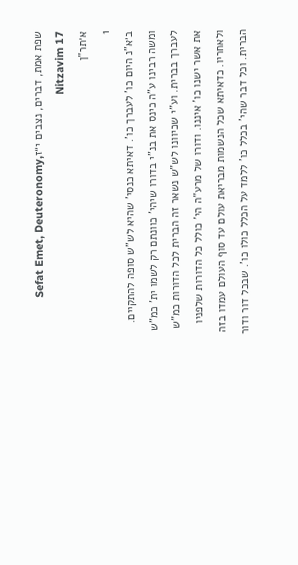שפת אמת, דברים, נצבים י״זSefat Emet, Deuteronomy, Nitzavim 17
א׳תר"ן
1
ב׳א"נ היום כו' לעברך כו'. דאיתא כנסי' שהיא לש"ש סופה להתקיים. ומשה רבינו ע"ה כינס את בנ"י בדורו שיהי' כוונתם רק לשמו ית' כמ"ש לעברך בברית. וע"י שכיוונו לש"ש נשאר זה הברית לכל הדורות כמ"ש את אשר ישנו כו' איננו. ודורו של מרע"ה הי' כולל כל הדורות שלפניו ולאחריו. כדאיתא שכל הנשמות מבריאת עולם עד סוף העולם עמדו בזה הברית. וכל דבר שהי' בכלל כו' ללמד על הכלל כולו כו'. שבכל דור ודור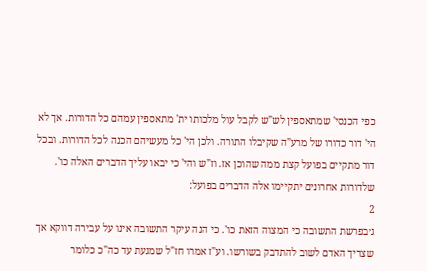כפי הכנסי' שמתאספין לש"ש לקבל עול מלכותו ית' מתאספין עמהם כל הדורות. אך לא הי' דור כדורו של מרע"ה שקיבלו התורה. ולכן הי' כל מעשיהם הכנה לכל הדורות. ובכל דור מתקיים בפועל קצת ממה שהוכן אז. וז"ש והי' כי יבאו עליך הדברים האלה כו'. שלדורות אחרונים יתקיימו אלה הדברים בפועל:
2
ג׳בפרשת התשובה כי המצוה הזאת כו'. כי הנה עיקר התשובה אינו על עבירה דווקא אך שצריך האדם לשוב להתדבק בשורשו. וע"ז אמרו חז"ל שמגעת עד כה"כ כלומר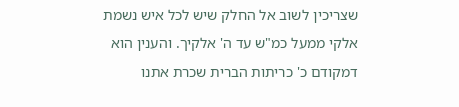שצריכין לשוב אל החלק שיש לכל איש נשמת אלקי ממעל כמ"ש עד ה' אלקיך. והענין הוא דמקודם כ' כריתות הברית שכרת אתנו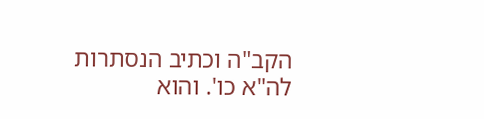הקב"ה וכתיב הנסתרות לה"א כו'. והוא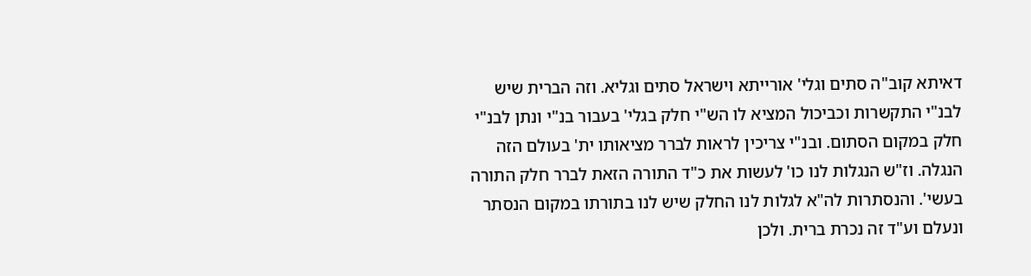דאיתא קוב"ה סתים וגלי' אורייתא וישראל סתים וגליא. וזה הברית שיש לבנ"י התקשרות וכביכול המציא לו הש"י חלק בגלי' בעבור בנ"י ונתן לבנ"י חלק במקום הסתום. ובנ"י צריכין לראות לברר מציאותו ית' בעולם הזה הנגלה. וז"ש הנגלות לנו כו' לעשות את כ"ד התורה הזאת לברר חלק התורה בעשי'. והנסתרות לה"א לגלות לנו החלק שיש לנו בתורתו במקום הנסתר ונעלם וע"ד זה נכרת ברית. ולכן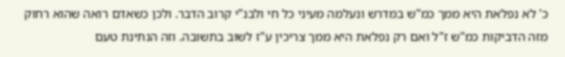כ' לא נפלאת היא ממך כמ"ש במדרש ונעלמה מעיני כל חי ולבנ"י קרוב הדבר. ולכן כשאדם רואה שהוא רחוק מזה הדביקות כמ"ש ז"ל ואם רק נפלאת היא ממך צריכין ע"ז לשוב בתשובה. וזה הנתינת טעם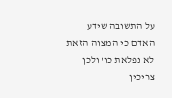על התשובה שידע האדם כי המצוה הזאת לא נפלאת כו' ולכן צריכין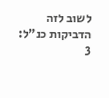לשוב לזה הדביקות כנ"ל:
3